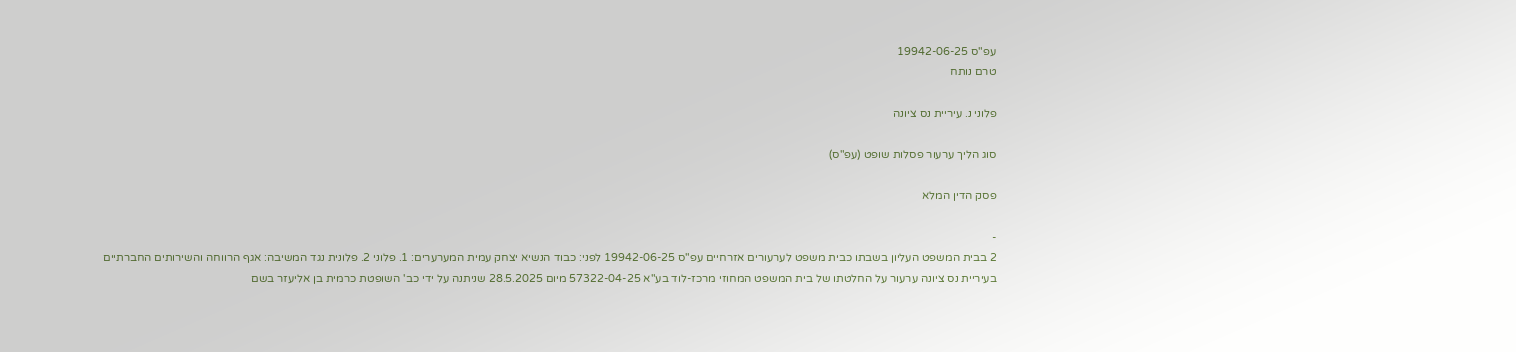עפ"ס 19942-06-25
טרם נותח

פלוני נ. עיריית נס ציונה

סוג הליך ערעור פסלות שופט (עפ"ס)

פסק הדין המלא

-
2 בבית המשפט העליון בשבתו כבית משפט לערעורים אזרחיים עפ"ס 19942-06-25 לפני: כבוד הנשיא יצחק עמית המערערים: 1. פלוני 2. פלונית נגד המשיבה: אגף הרווחה והשירותים החברתיים בעיריית נס ציונה ערעור על החלטתו של בית המשפט המחוזי מרכז-לוד בע"א 57322-04-25 מיום 28.5.2025 שניתנה על ידי כב' השופטת כרמית בן אליעזר בשם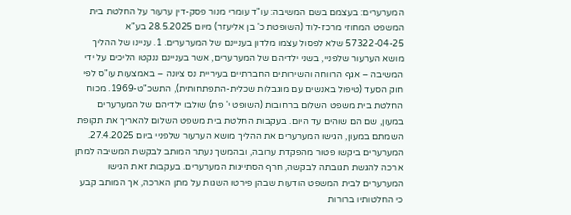המערערים: בעצמם בשם המשיבה: עו"ד עומרי מנור פסק-דין ערעור על החלטת בית המשפט המחוזי מרכז-לוד (השופטת כ' בן אליעזר) מיום 28.5.2025 בע"א 57322-04-25 שלא לפסול עצמו מלדון בעניינם של המערערים. 1. עניינו של ההליך מושא הערעור שלפניי, בשני ילדיהם של המערערים, אשר בעניינם ננקטו הליכים על ידי המשיבה – אגף הרווחה והשירותים החברתיים בעיריית נס ציונה – באמצעות עו"ס לפי חוק הסעד (טיפול באנשים עם מוגבלות שכלית-התפתחותית), התשכ"ט-1969. מכוח החלטת בית משפט השלום ברחובות (השופט י' פת) שולבו ילדיהם של המערערים במעון, שם הם שוהים עד היום. בעקבות החלטת בית משפט השלום להאריך את תקופת השמתם במעון, הגישו המערערים את ההליך מושא הערעור שלפניי ביום 27.4.2025. המערערים ביקשו פטור מהפקדת ערובה, ובהמשך נעתר המותב לבקשת המשיבה למתן ארכה להגשת תגובתה לבקשה, חרף הסתייגות המערערים. בעקבות זאת הגישו המערערים לבית המשפט הודעות שבהן פירטו השגות על מתן הארכה, אך המותב קבע כי החלטותיו ברורות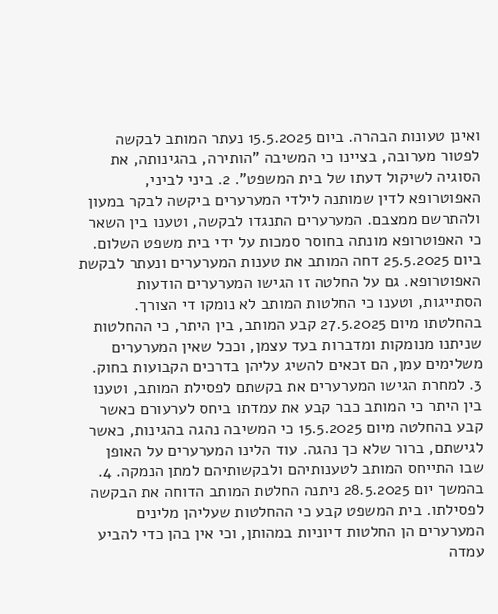ואינן טעונות הבהרה. ביום 15.5.2025 נעתר המותב לבקשה לפטור מערובה, בציינו כי המשיבה "הותירה, בהגינותה, את הסוגיה לשיקול דעתו של בית המשפט". 2. ביני לביני, האפוטרופא לדין שמותנה לילדי המערערים ביקשה לבקר במעון ולהתרשם ממצבם. המערערים התנגדו לבקשה, וטענו בין השאר כי האפוטרופא מונתה בחוסר סמכות על ידי בית משפט השלום. ביום 25.5.2025 דחה המותב את טענות המערערים ונעתר לבקשת האפוטרופא. גם על החלטה זו הגישו המערערים הודעות הסתייגות, וטענו כי החלטות המותב לא נומקו די הצורך. בהחלטתו מיום 27.5.2025 קבע המותב, בין היתר, כי ההחלטות שניתנו מנומקות ומדברות בעד עצמן, וככל שאין המערערים משלימים עמן, הם זכאים להשיג עליהן בדרכים הקבועות בחוק. 3. למחרת הגישו המערערים את בקשתם לפסילת המותב, וטענו בין היתר כי המותב כבר קבע את עמדתו ביחס לערעורם כאשר קבע בהחלטה מיום 15.5.2025 כי המשיבה נהגה בהגינות, כאשר לגישתם, ברור שלא כך נהגה. עוד הלינו המערערים על האופן שבו התייחס המותב לטענותיהם ולבקשותיהם למתן הנמקה. 4. בהמשך יום 28.5.2025 ניתנה החלטת המותב הדוחה את הבקשה לפסילתו. בית המשפט קבע כי ההחלטות שעליהן מלינים המערערים הן החלטות דיוניות במהותן, וכי אין בהן כדי להביע עמדה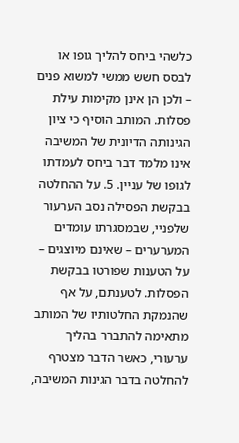כלשהי ביחס להליך גופו או לבסס חשש ממשי למשוא פנים – ולכן הן אינן מקימות עילת פסלות. המותב הוסיף כי ציון הגינותה הדיונית של המשיבה אינו מלמד דבר ביחס לעמדתו לגופו של עניין. 5. על ההחלטה בבקשת הפסילה נסב הערעור שלפניי, שבמסגרתו עומדים המערערים – שאינם מיוצגים – על הטענות שפורטו בבקשת הפסלות. לטענתם, על אף שהנמקת החלטותיו של המותב מתאימה להתברר בהליך ערעורי, כאשר הדבר מצטרף להחלטה בדבר הגינות המשיבה,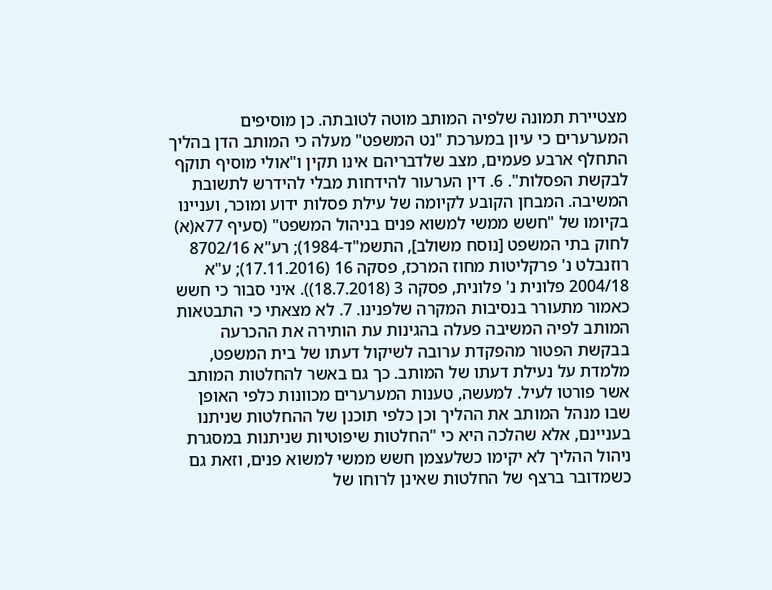מצטיירת תמונה שלפיה המותב מוטה לטובתה. כן מוסיפים המערערים כי עיון במערכת "נט המשפט" מעלה כי המותב הדן בהליך התחלף ארבע פעמים, מצב שלדבריהם אינו תקין ו"אולי מוסיף תוקף לבקשת הפסלות". 6. דין הערעור להידחות מבלי להידרש לתשובת המשיבה. המבחן הקובע לקיומה של עילת פסלות ידוע ומוכר, ועניינו בקיומו של "חשש ממשי למשוא פנים בניהול המשפט" (סעיף 77א(א) לחוק בתי המשפט [נוסח משולב], התשמ"ד-1984); רע"א 8702/16 רוזנבלט נ' פרקליטות מחוז המרכז, פסקה 16 (17.11.2016); ע"א 2004/18 פלונית נ' פלונית, פסקה 3 (18.7.2018)). איני סבור כי חשש כאמור מתעורר בנסיבות המקרה שלפנינו. 7. לא מצאתי כי התבטאות המותב לפיה המשיבה פעלה בהגינות עת הותירה את ההכרעה בבקשת הפטור מהפקדת ערובה לשיקול דעתו של בית המשפט, מלמדת על נעילת דעתו של המותב. כך גם באשר להחלטות המותב אשר פורטו לעיל. למעשה, טענות המערערים מכוונות כלפי האופן שבו מנהל המותב את ההליך וכן כלפי תוכנן של ההחלטות שניתנו בעניינם, אלא שהלכה היא כי "החלטות שיפוטיות שניתנות במסגרת ניהול ההליך לא יקימו כשלעצמן חשש ממשי למשוא פנים, וזאת גם כשמדובר ברצף של החלטות שאינן לרוחו של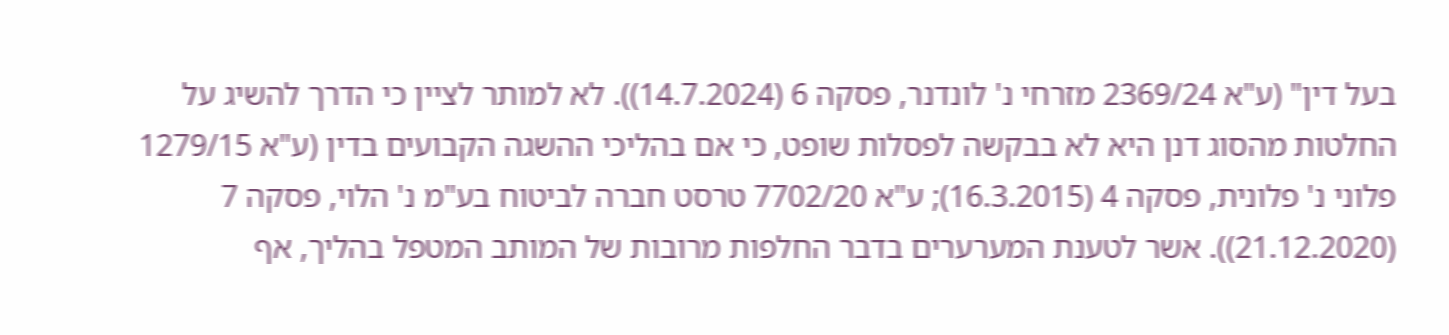בעל דין" (ע"א 2369/24 מזרחי נ' לונדנר, פסקה 6 (14.7.2024)). לא למותר לציין כי הדרך להשיג על החלטות מהסוג דנן היא לא בבקשה לפסלות שופט, כי אם בהליכי ההשגה הקבועים בדין (ע"א 1279/15 פלוני נ' פלונית, פסקה 4 (16.3.2015); ע"א 7702/20 טרסט חברה לביטוח בע"מ נ' הלוי, פסקה 7 (21.12.2020)). אשר לטענת המערערים בדבר החלפות מרובות של המותב המטפל בהליך, אף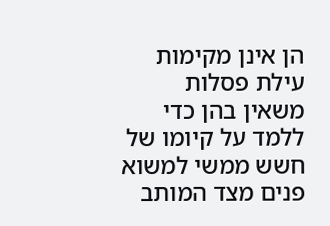הן אינן מקימות עילת פסלות משאין בהן כדי ללמד על קיומו של חשש ממשי למשוא פנים מצד המותב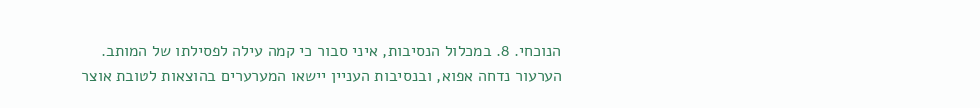הנוכחי. 8. במכלול הנסיבות, איני סבור כי קמה עילה לפסילתו של המותב. הערעור נדחה אפוא, ובנסיבות העניין יישאו המערערים בהוצאות לטובת אוצר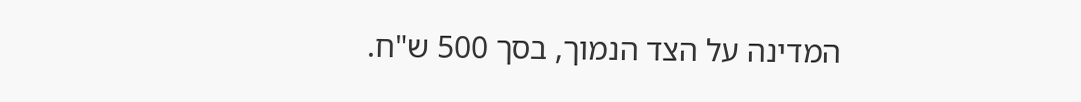המדינה על הצד הנמוך, בסך 500 ש"ח.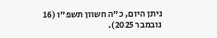ניתן היום, כ"ה חשוון תשפ"ו (16 נובמבר 2025).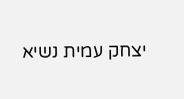יצחק עמית נשיא